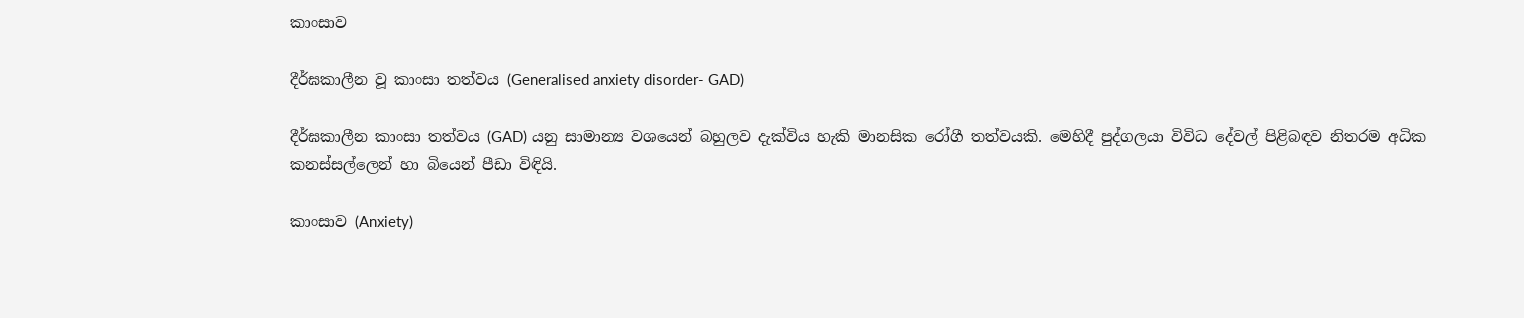කාංසාව

දීර්ඝකාලීන වූ කාංසා තත්වය (Generalised anxiety disorder- GAD)

දීර්ඝකාලීන කාංසා තත්වය (GAD) යනු සාමාන්‍ය වශයෙන් බහුලව දැක්විය හැකි මානසික රෝගී තත්වයකි. මෙහිදී පුද්ගලයා විවිධ දේවල් පිළිබඳව නිතරම අධික කනස්සල්ලෙන් හා බියෙන් පීඩා විඳියි.

කාංසාව (Anxiety)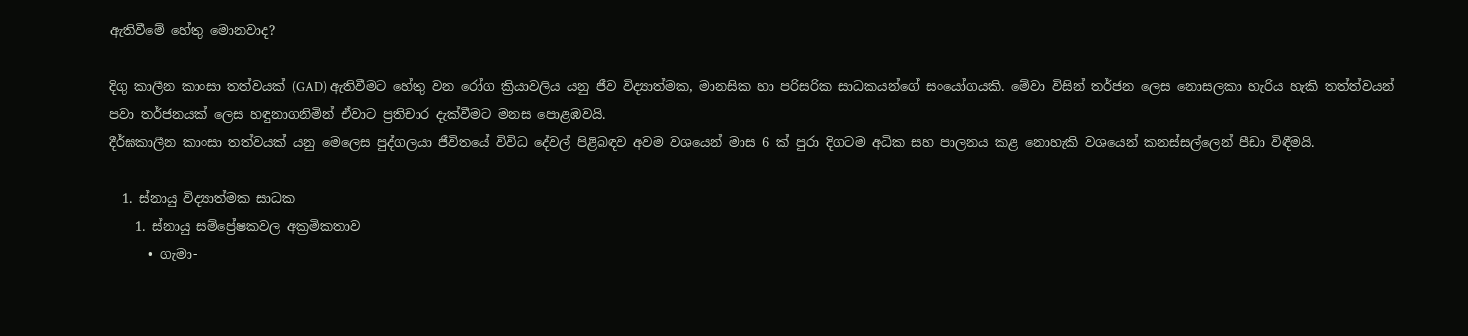ඇතිවීමේ හේතු මොනවාද?

දිගු කාලීන කාංසා තත්වයක් (GAD) ඇතිවීමට හේතු වන රෝග ක්‍රියාවලිය යනු ජීව විද්‍යාත්මක, මානසික හා පරිසරික සාධකයන්ගේ සංයෝගයකි. මේවා විසින් තර්ජන ලෙස නොසලකා හැරිය හැකි තත්ත්වයන් පවා තර්ජනයක් ලෙස හඳුනාගනිමින් ඒවාට ප්‍රතිචාර දැක්වීමට මනස පොළඹවයි.
දීර්ඝකාලීන කාංසා තත්වයක් යනු මෙලෙස පුද්ගලයා ජීවිතයේ විවිධ දේවල් පිළිබඳව අවම වශයෙන් මාස 6 ක් පුරා දිගටම අධික සහ පාලනය කළ නොහැකි වශයෙන් කනස්සල්ලෙන් පීඩා විඳීමයි.

  1. ස්නායු විද්‍යාත්මක සාධක
    1. ස්නායු සම්ප්‍රේෂකවල අක්‍රමිකතාව
      • ගැමා-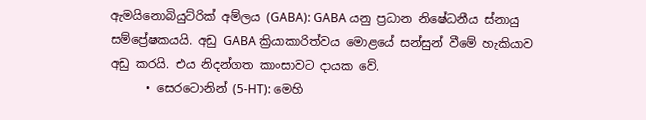ඇමයිනොබියුට්රික් අම්ලය (GABA): GABA යනු ප්‍රධාන නිෂේධනීය ස්නායු සම්ප්‍රේෂකයයි. අඩු GABA ක්‍රියාකාරිත්වය මොළයේ සන්සුන් වීමේ හැකියාව අඩු කරයි. එය නිදන්ගත කාංසාවට දායක වේ.
      • සෙරටොනින් (5-HT): මෙහි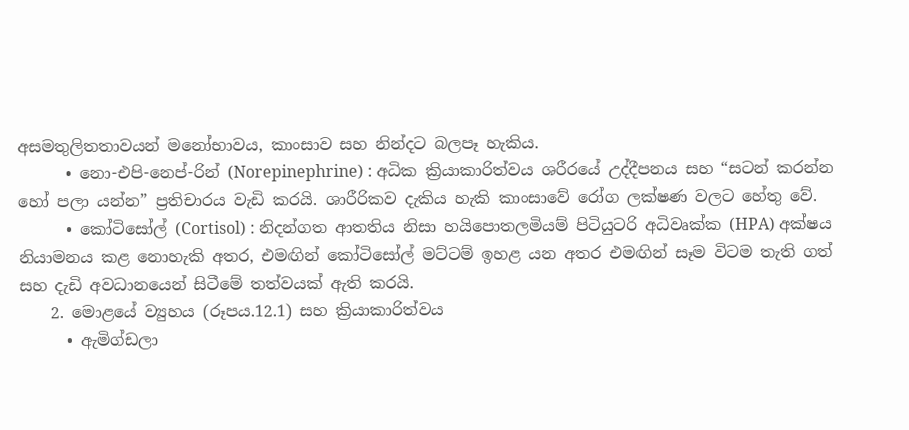අසමතුලිතතාවයන් මනෝභාවය, කාංසාව සහ නින්දට බලපෑ හැකිය.
      • නො-එපි-නෙප්-රින් (Norepinephrine) : අධික ක්‍රියාකාරිත්වය ශරීරයේ උද්දීපනය සහ “සටන් කරන්න හෝ පලා යන්න” ප්‍රතිචාරය වැඩි කරයි. ශාරීරිකව දැකිය හැකි කාංසාවේ රෝග ලක්ෂණ වලට හේතු වේ.
      • කෝටිසෝල් (Cortisol) : නිදන්ගත ආතතිය නිසා හයිපොතලමියම් පිටියුටරි අධිවෘක්ක (HPA) අක්ෂය නියාමනය කළ නොහැකි අතර, එමඟින් කෝටිසෝල් මට්ටම් ඉහළ යන අතර එමඟින් සෑම විටම තැති ගත් සහ දැඩි අවධානයෙන් සිටීමේ තත්වයක් ඇති කරයි.
    2. මොළයේ ව්‍යුහය (රූපය.12.1) සහ ක්‍රියාකාරිත්වය
      • ඇමිග්ඩලා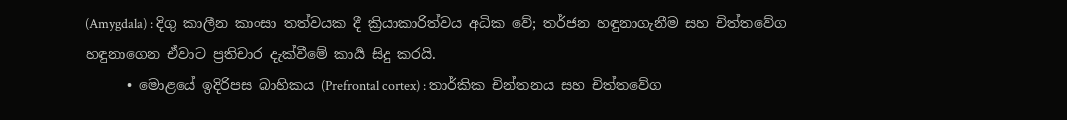(Amygdala) : දිගු කාලීන කාංසා තත්වයක දී ක්‍රියාකාරිත්වය අධික වේ; තර්ජන හඳුනාගැනීම සහ චිත්තවේග හඳුනාගෙන ඒවාට ප්‍රතිචාර දැක්වීමේ කාර්‍ය සිදු කරයි.
      • මොළයේ ඉදිරිපස බාහිකය (Prefrontal cortex) : තාර්කික චින්තනය සහ චිත්තවේග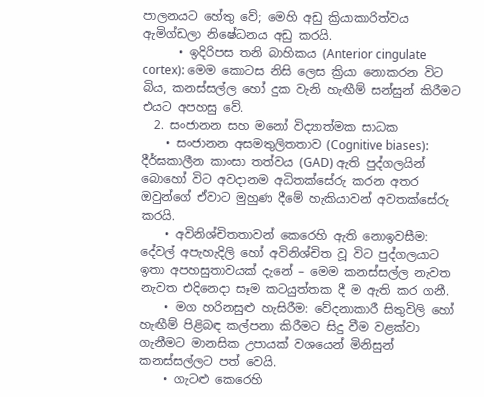පාලනයට හේතු වේ; මෙහි අඩු ක්‍රියාකාරිත්වය ඇමිග්ඩලා නිෂේධනය අඩු කරයි.
      • ඉදිරිපස තනි බාහිකය (Anterior cingulate cortex): මෙම කොටස නිසි ලෙස ක්‍රියා නොකරන විට බිය, කනස්සල්ල හෝ දුක වැනි හැඟීම් සන්සුන් කිරීමට එයට අපහසු වේ.
  2. සංජානන සහ මනෝ විද්‍යාත්මක සාධක
    • සංජානන අසමතුලිතතාව (Cognitive biases): දීර්ඝකාලීන කාංසා තත්වය (GAD) ඇති පුද්ගලයින් බොහෝ විට අවදානම අධිතක්සේරු කරන අතර ඔවුන්ගේ ඒවාට මුහුණ දීමේ හැකියාවන් අවතක්සේරු කරයි.
    • අවිනිශ්චිතතාවන් කෙරෙහි ඇති නොඉවසීම: දේවල් අපැහැදිලි හෝ අවිනිශ්චිත වූ විට පුද්ගලයාට ඉතා අපහසුතාවයක් දැනේ – මෙම කනස්සල්ල නැවත නැවත එදිනෙදා සෑම කටයුත්තක දී ම ඇති කර ගනී.
    • මග හරිනසුළු හැසිරීම: වේදනාකාරී සිතුවිලි හෝ හැඟීම් පිළිබඳ කල්පනා කිරීමට සිදු වීම වළක්වා ගැනීමට මානසික උපායක් වශයෙන් මිනිසුන් කනස්සල්ලට පත් වෙයි.
    • ගැටළු කෙරෙහි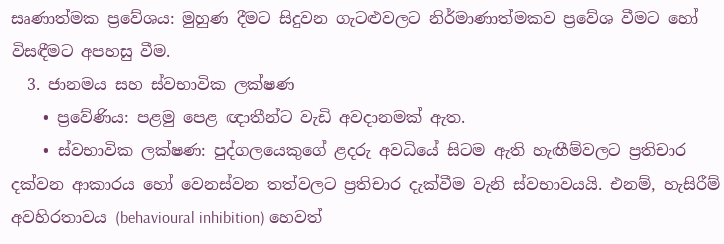සෘණාත්මක ප්‍රවේශය: මුහුණ දීමට සිදුවන ගැටළුවලට නිර්මාණාත්මකව ප්‍රවේශ වීමට හෝ විසඳීමට අපහසු වීම.
  3. ජානමය සහ ස්වභාවික ලක්ෂණ
    • ප්‍රවේණිය: පළමු පෙළ ඥාතීන්ට වැඩි අවදානමක් ඇත.
    • ස්වභාවික ලක්ෂණ: පුද්ගලයෙකුගේ ළදරු අවධියේ සිටම ඇති හැඟීම්වලට ප්‍රතිචාර දක්වන ආකාරය හෝ වෙනස්වන තත්වලට ප්‍රතිචාර දැක්වීම වැනි ස්වභාවයයි. එනම්, හැසිරීම් අවහිරතාවය (behavioural inhibition) හෙවත්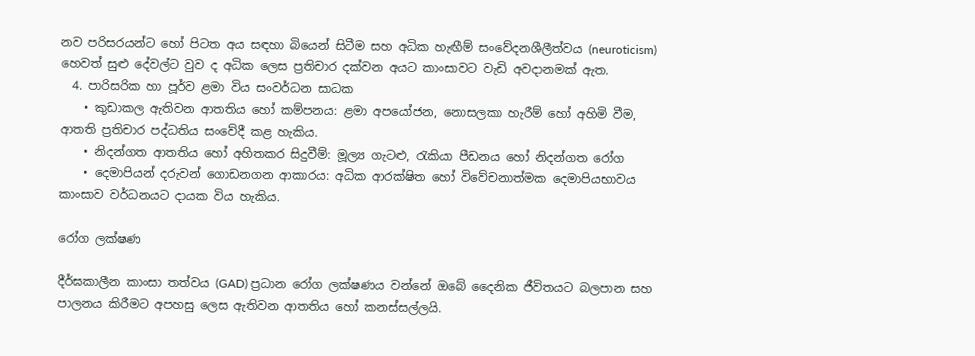නව පරිසරයන්ට හෝ පිටත අය සඳහා බියෙන් සිටීම සහ අධික හැඟීම් සංවේදනශීලීත්වය (neuroticism) හෙවත් සුළු දේවල්ට වුව ද අධික ලෙස ප්‍රතිචාර දක්වන අයට කාංසාවට වැඩි අවදානමක් ඇත.
  4. පාරිසරික හා පූර්ව ළමා විය සංවර්ධන සාධක
    • කුඩාකල ඇතිවන ආතතිය හෝ කම්පනය: ළමා අපයෝජන, නොසලකා හැරීම් හෝ අහිමි වීම, ආතති ප්‍රතිචාර පද්ධතිය සංවේදී කළ හැකිය.
    • නිදන්ගත ආතතිය හෝ අහිතකර සිදුවීම්: මූල්‍ය ගැටළු, රැකියා පීඩනය හෝ නිදන්ගත රෝග
    • දෙමාපියන් දරුවන් ගොඩනගන ආකාරය: අධික ආරක්ෂිත හෝ විවේචනාත්මක දෙමාපියභාවය කාංසාව වර්ධනයට දායක විය හැකිය.

රෝග ලක්ෂණ

දීර්ඝකාලීන කාංසා තත්වය (GAD) ප්‍රධාන රෝග ලක්ෂණය වන්නේ ඔබේ දෛනික ජීවිතයට බලපාන සහ පාලනය කිරීමට අපහසු ලෙස ඇතිවන ආතතිය හෝ කනස්සල්ලයි.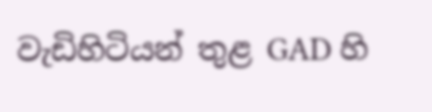වැඩිහිටියන් තුළ GAD හි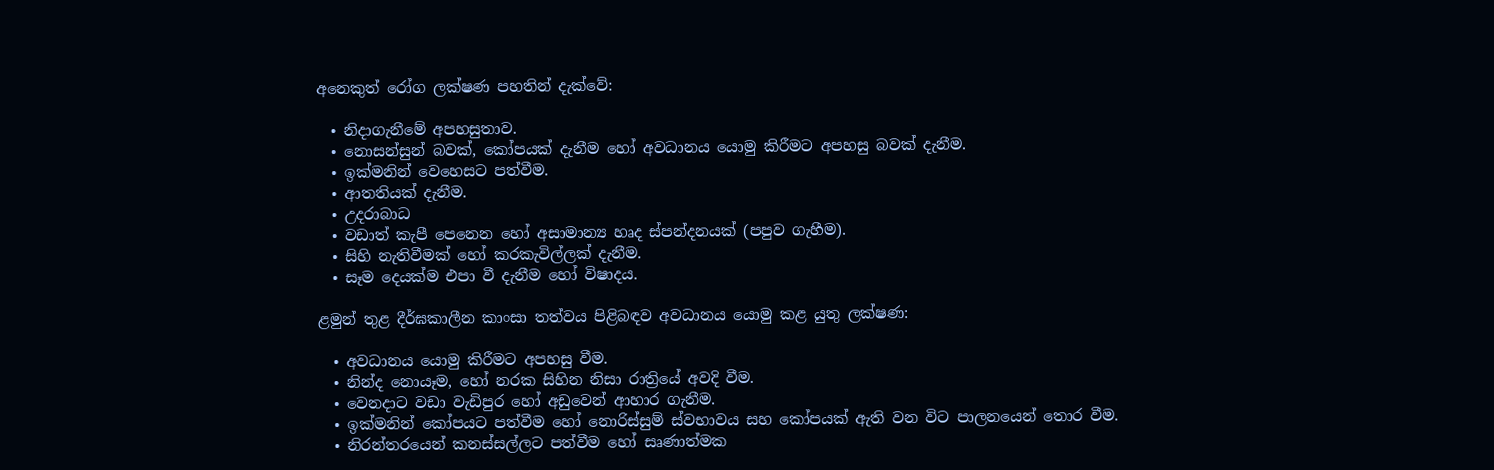අනෙකුත් රෝග ලක්ෂණ පහතින් දැක්වේ:

  • නිදාගැනීමේ අපහසුතාව.
  • නොසන්සුන් බවක්, කෝපයක් දැනීම හෝ අවධානය යොමු කිරීමට අපහසු බවක් දැනීම.
  • ඉක්මනින් වෙහෙසට පත්වීම.
  • ආතතියක් දැනීම.
  • උදරාබාධ
  • වඩාත් කැපී පෙනෙන හෝ අසාමාන්‍ය හෘද ස්පන්දනයක් (පපුව ගැහීම).
  • සිහි නැතිවීමක් හෝ කරකැවිල්ලක් දැනීම.
  • සෑම දෙයක්ම එපා වී දැනීම හෝ විෂාදය.

ළමුන් තුළ දීර්ඝකාලීන කාංසා තත්වය පිළිබඳව අවධානය යොමු කළ යුතු ලක්ෂණ:

  • අවධානය යොමු කිරීමට අපහසු වීම.
  • නින්ද නොයෑම, හෝ නරක සිහින නිසා රාත්‍රියේ අවදි වීම.
  • වෙනදාට වඩා වැඩිපුර හෝ අඩුවෙන් ආහාර ගැනීම.
  • ඉක්මනින් කෝපයට පත්වීම හෝ නොරිස්සුම් ස්වභාවය සහ කෝපයක් ඇති වන විට පාලනයෙන් තොර වීම.
  • නිරන්තරයෙන් කනස්සල්ලට පත්වීම හෝ සෘණාත්මක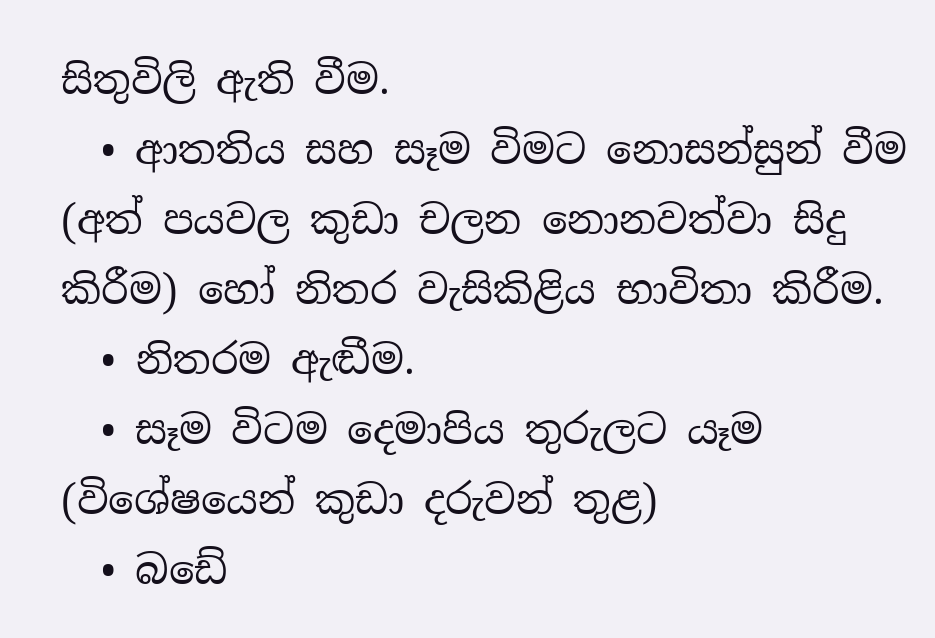සිතුවිලි ඇති වීම.
  • ආතතිය සහ සෑම විමට නොසන්සුන් වීම (අත් පයවල කුඩා චලන නොනවත්වා සිදු කිරීම) හෝ නිතර වැසිකිළිය භාවිතා කිරීම.
  • නිතරම ඇඬීම.
  • සෑම විටම දෙමාපිය තුරුලට යෑම (විශේෂයෙන් කුඩා දරුවන් තුළ)
  • බඩේ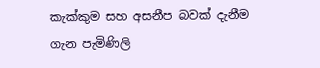කැක්කුම සහ අසනීප බවක් දැනීම ගැන පැමිණිලි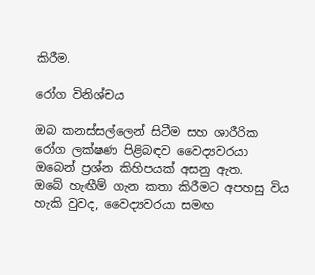කිරීම.

රෝග විනිශ්චය

ඔබ කනස්සල්ලෙන් සිටීම සහ ශාරීරික රෝග ලක්ෂණ පිළිබඳව වෛද්‍යවරයා ඔබෙන් ප්‍රශ්න කිහිපයක් අසනු ඇත.
ඔබේ හැඟීම් ගැන කතා කිරීමට අපහසු විය හැකි වුවද, වෛද්‍යවරයා සමඟ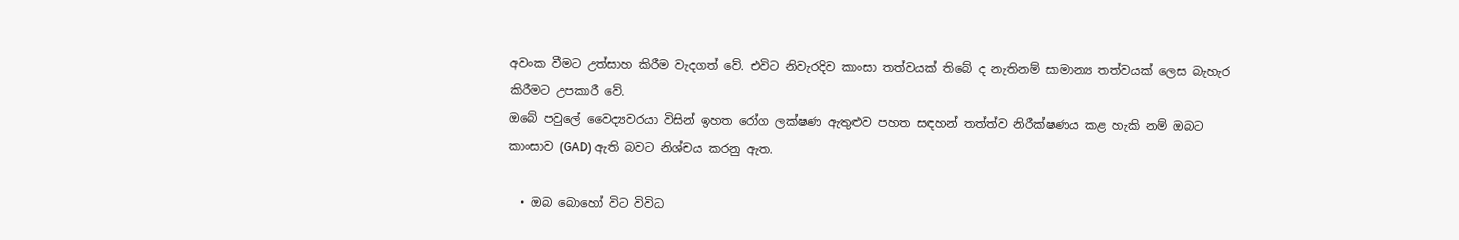අවංක වීමට උත්සාහ කිරීම වැදගත් වේ. එවිට නිවැරදිව කාංසා තත්වයක් තිබේ ද නැතිනම් සාමාන්‍ය තත්වයක් ලෙස බැහැර කිරීමට උපකාරී වේ.
ඔබේ පවුලේ වෛද්‍යවරයා විසින් ඉහත රෝග ලක්ෂණ ඇතුළුව පහත සඳහන් තත්ත්ව නිරීක්ෂණය කළ හැකි නම් ඔබට කාංසාව (GAD) ඇති බවට නිශ්චය කරනු ඇත.

  • ඔබ බොහෝ විට විවිධ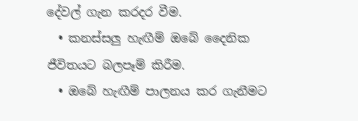දේවල් ගැන කරදර වීම.
  • කනස්සලු හැඟීම් ඔබේ දෛනික ජීවිතයට බලපෑම් කිරීම.
  • ඔබේ හැඟීම් පාලනය කර ගැනීමට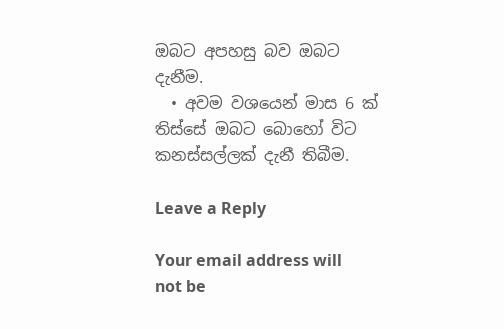ඔබට අපහසු බව ඔබට දැනීම.
  • අවම වශයෙන් මාස 6 ක් තිස්සේ ඔබට බොහෝ විට කනස්සල්ලක් දැනී තිබීම.

Leave a Reply

Your email address will not be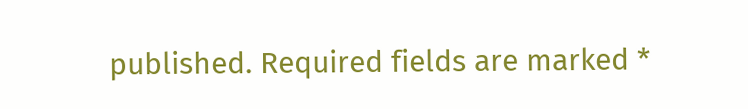published. Required fields are marked *